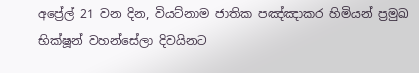අප්‍රේල් 21 වන දින, වියට්නාම ජාතික පඤ්ඤාකර හිමියන් ප්‍රමුඛ භික්ෂූන් වහන්සේලා දිවයිනට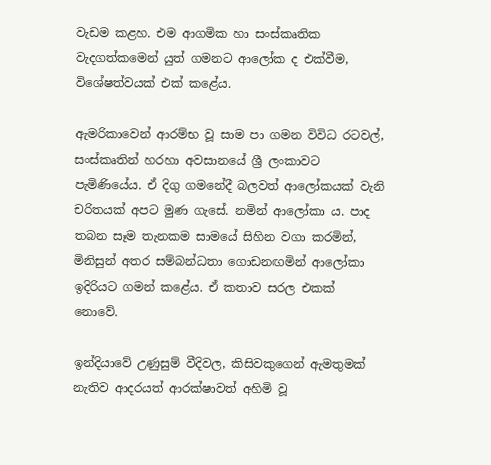වැඩම කළහ. එම ආගමික හා සංස්කෘතික වැදගත්කමෙන් යුත් ගමනට ආලෝක ද එක්වීම, විශේෂත්වයක් එක් කළේය.

ඇමරිකාවෙන් ආරම්භ වූ සාම පා ගමන විවිධ රටවල්, සංස්කෘතින් හරහා අවසානයේ ශ්‍රී ලංකාවට පැමිණියේය. ඒ දිගු ගමනේදී බලවත් ආලෝකයක් වැනි චරිතයක් අපට මුණ ගැසේ. නමින් ආලෝකා ය. පාද තබන සෑම තැනකම සාමයේ සිහින වගා කරමින්, මිනිසුන් අතර සම්බන්ධතා ගොඩනඟමින් ආලෝකා ඉදිරියට ගමන් කළේය. ඒ කතාව සරල එකක් නොවේ.

ඉන්දියාවේ උණුසුම් වීදිවල, කිසිවකුගෙන් ඇමතුමක් නැතිව ආදරයත් ආරක්ෂාවත් අහිමි වූ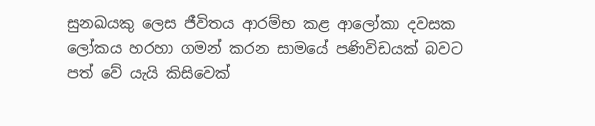සුනඛයකු ලෙස ජීවිතය ආරම්භ කළ ආලෝකා දවසක ලෝකය හරහා ගමන් කරන සාමයේ පණිවිඩයක් බවට පත් වේ යැයි කිසිවෙක්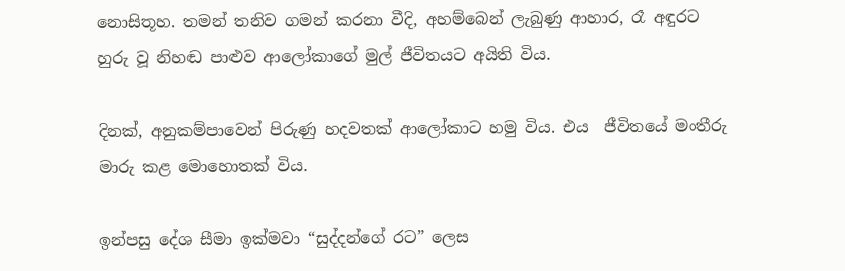නොසිතූහ. තමන් තනිව ගමන් කරනා වීදි, අහම්බෙන් ලැබුණු ආහාර, රෑ අඳුරට හුරු වූ නිහඬ පාළුව ආලෝකාගේ මුල් ජීවිතයට අයිති විය.

දිනක්, අනුකම්පාවෙන් පිරුණු හදවතක් ආලෝකාට හමු විය. එය  ජීවිතයේ මංතීරු මාරු කළ මොහොතක් විය.

ඉන්පසු දේශ සීමා ඉක්මවා “සුද්දන්ගේ රට” ලෙස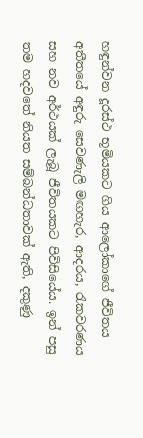හඳුන්වන දූරස්ථ භූමියකට ගිය ආලෝකාගේ ජීවිතය අතීතයේ අඳුරු සෙවණැලි මඟහැර, ආදරය, රැකවරණය සහ නව අර්ථයක් ලැබූ ජීවිතයකට පිවිසියේය. ඉන් පසු තම හදවතේ නියත සම්බන්ධතාවක් ඇති, දකුණු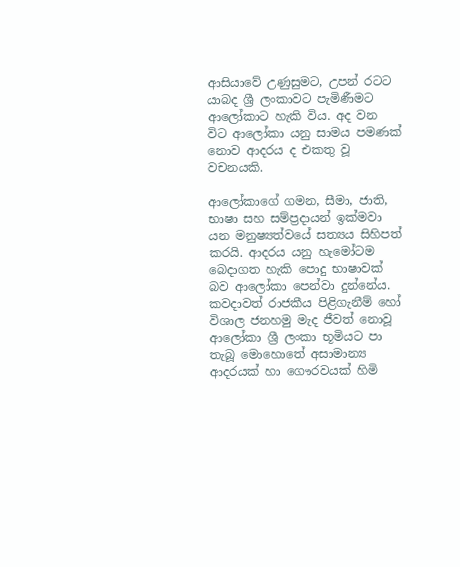ආසියාවේ උණුසුමට, උපන් රටට යාබද ශ්‍රී ලංකාවට පැමිණීමට ආලෝකාට හැකි විය. අද වන විට ආලෝකා යනු සාමය පමණක් නොව ආදරය ද එකතු වූ වචනයකි.

ආලෝකාගේ ගමන, සීමා, ජාති, භාෂා සහ සම්ප්‍රදායන් ඉක්මවා යන මනුෂ්‍යත්වයේ සත්‍යය සිහිපත් කරයි. ආදරය යනු හැමෝටම බෙදාගත හැකි පොදු භාෂාවක් බව ආලෝකා පෙන්වා දුන්නේය. කවදාවත් රාජකීය පිළිගැනීම් හෝ විශාල ජනහමු මැද ජීවත් නොවූ ආලෝකා ශ්‍රී ලංකා භූමියට පා තැබූ මොහොතේ අසාමාන්‍ය ආදරයක් හා ගෞරවයක් හිමි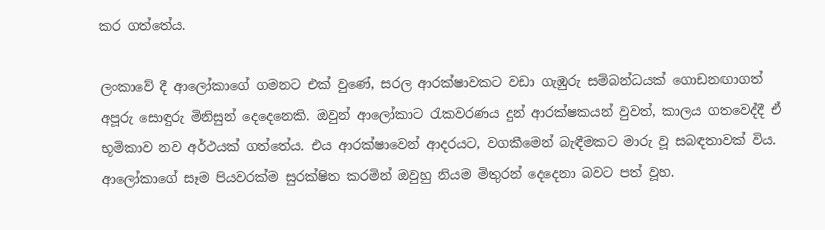කර ගත්තේය.

ලංකාවේ දී ආලෝකාගේ ගමනට එක් වුණේ, සරල ආරක්ෂාවකට වඩා ගැඹුරු සම්බන්ධයක් ගොඩනඟාගත් අපූරු සොඳුරු මිනිසුන් දෙදෙනෙකි. ඔවුන් ආලෝකාට රැකවරණය දුන් ආරක්ෂකයන් වුවත්, කාලය ගතවෙද්දී ඒ භූමිකාව නව අර්ථයක් ගත්තේය. එය ආරක්ෂාවෙන් ආදරයට, වගකීමෙන් බැඳීමකට මාරු වූ සබඳතාවක් විය. ආලෝකාගේ සෑම පියවරක්ම සුරක්ෂිත කරමින් ඔවුහු නියම මිතුරන් දෙදෙනා බවට පත් වූහ.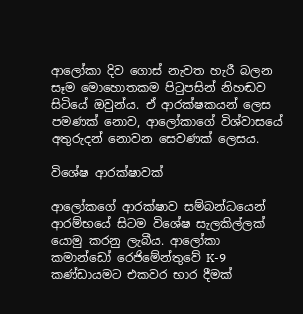ආලෝකා දිව ගොස් නැවත හැරී බලන සෑම මොහොතකම පිටුපසින් නිහඬව සිටියේ ඔවුන්ය. ඒ ආරක්ෂකයන් ලෙස පමණක් නොව, ආලෝකාගේ විශ්වාසයේ අතුරුදන් නොවන සෙවණක් ලෙසය.

විශේෂ ආරක්ෂාවක්

ආලෝකගේ ආරක්ෂාව සම්බන්ධයෙන් ආරම්භයේ සිටම විශේෂ සැලකිල්ලක් යොමු කරනු ලැබීය. ආලෝකා කමාන්ඩෝ රෙජිමේන්තුවේ K-9  කණ්ඩායමට එකවර භාර දීමක්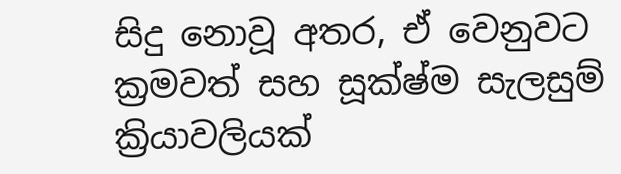සිදු නොවූ අතර, ඒ වෙනුවට ක්‍රමවත් සහ සූක්ෂ්ම සැලසුම් ක්‍රියාවලියක්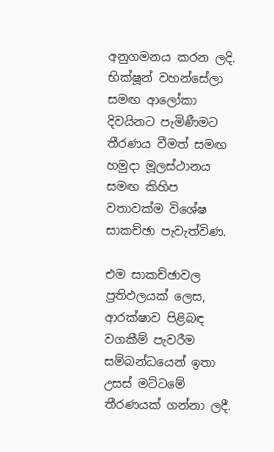අනුගමනය කරන ලදි. භික්ෂූන් වහන්සේලා සමඟ ආලෝකා දිවයිනට පැමිණීමට තීරණය වීමත් සමඟ හමුදා මූලස්ථානය සමඟ කිහිප වතාවක්ම විශේෂ සාකච්ඡා පැවැත්විණ.

එම සාකච්ඡාවල ප්‍රතිඵලයක් ලෙස, ආරක්ෂාව පිළිබඳ වගකීම් පැවරීම සම්බන්ධයෙන් ඉතා උසස් මට්ටමේ තීරණයක් ගන්නා ලදී.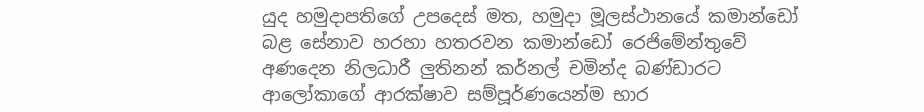යුද හමුදාපතිගේ උපදෙස් මත, හමුදා මූලස්ථානයේ කමාන්ඩෝ බළ සේනාව හරහා හතරවන කමාන්ඩෝ රෙජිමේන්තුවේ අණදෙන නිලධාරී ලුතිනන් කර්නල් චමින්ද බණ්ඩාරට ආලෝකාගේ ආරක්ෂාව සම්පූර්ණයෙන්ම භාර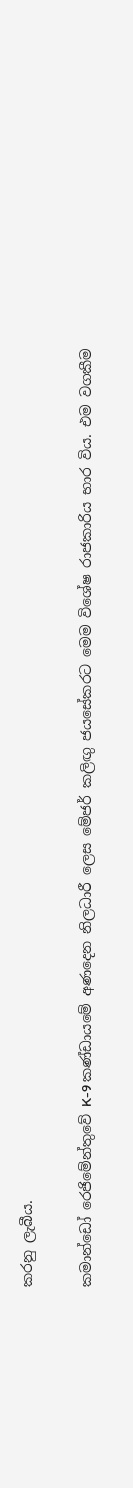කරනු ලැබීය.

කමාන්ඩෝ රෙජිමේන්තුවේ K-9 කණ්ඩායමේ අණදෙන නිලධාරී ලෙස මේජර් කලිඟු ජයසේකරට මෙම විශේෂ රාජකාරිය භාර විය. එම වගකීම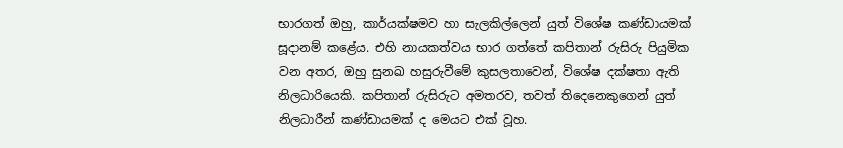භාරගත් ඔහු, කාර්යක්ෂමව හා සැලකිල්ලෙන් යුත් විශේෂ කණ්ඩායමක් සූදානම් කළේය. එහි නායකත්වය භාර ගත්තේ කපිතාන් රුසිරු පියුමික වන අතර, ඔහු සුනඛ හසුරුවීමේ කුසලතාවෙන්, විශේෂ දක්ෂතා ඇති නිලධාරියෙකි. කපිතාන් රුසිරුට අමතරව, තවත් තිදෙනෙකුගෙන් යුත් නිලධාරීන් කණ්ඩායමක් ද මෙයට එක් වූහ.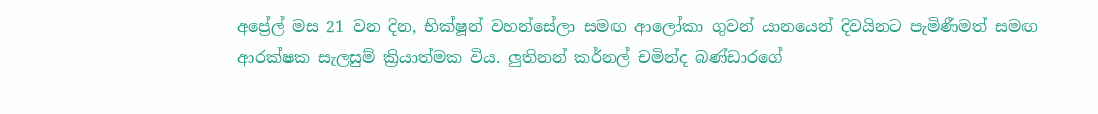අප්‍රේල් මස 21 වන දින, භික්ෂූන් වහන්සේලා සමඟ ආලෝකා ගුවන් යානයෙන් දිවයිනට පැමිණීමත් සමඟ ආරක්ෂක සැලසුම් ක්‍රියාත්මක විය. ලුතිනන් කර්නල් චමින්ද බණ්ඩාරගේ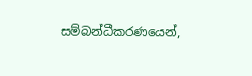සම්බන්ධීකරණයෙන්,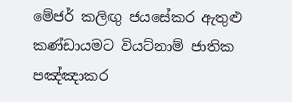මේජර් කලිඟු ජයසේකර ඇතුළු කණ්ඩායමට වියට්නාම් ජාතික පඤ්ඤාකර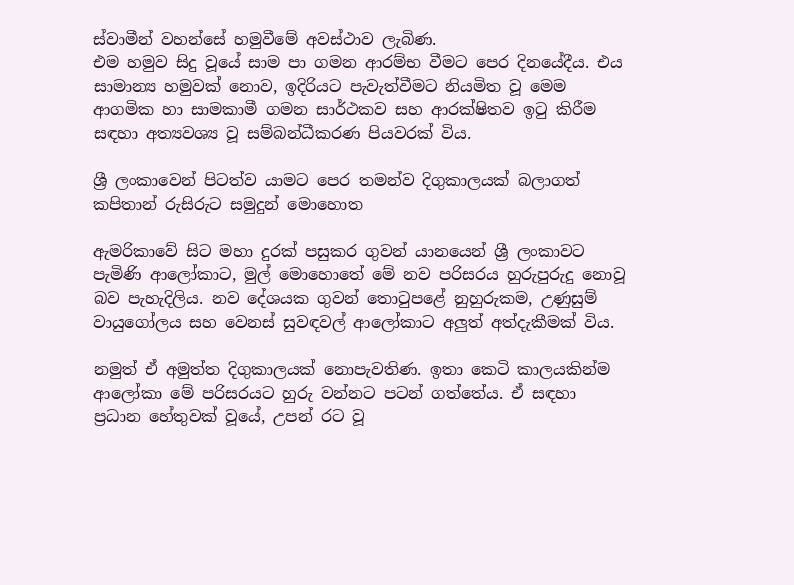ස්වාමීන් වහන්සේ හමුවීමේ අවස්ථාව ලැබිණ.
එම හමුව සිදු වූයේ සාම පා ගමන ආරම්භ වීමට පෙර දිනයේදීය. එය සාමාන්‍ය හමුවක් නොව, ඉදිරියට පැවැත්වීමට නියමිත වූ මෙම ආගමික හා සාමකාමී ගමන සාර්ථකව සහ ආරක්ෂිතව ඉටු කිරීම සඳහා අත්‍යවශ්‍ය වූ සම්බන්ධීකරණ පියවරක් විය.

ශ්‍රී ලංකාවෙන් පිටත්ව යාමට පෙර තමන්ව දිගුකාලයක් බලාගත් කපිතාන් රුසිරුට සමුදුන් මොහොත

ඇමරිකාවේ සිට මහා දුරක් පසුකර ගුවන් යානයෙන් ශ්‍රී ලංකාවට පැමිණි ආලෝකාට, මුල් මොහොතේ මේ නව පරිසරය හුරුපුරුදු නොවූ බව පැහැදිලිය. නව දේශයක ගුවන් තොටුපළේ නුහුරුකම, උණුසුම් වායුගෝලය සහ වෙනස් සුවඳවල් ආලෝකාට අලුත් අත්දැකීමක් විය.

නමුත් ඒ අමුත්ත දිගුකාලයක් නොපැවතිණ. ඉතා කෙටි කාලයකින්ම ආලෝකා මේ පරිසරයට හුරු වන්නට පටන් ගත්තේය. ඒ සඳහා ප්‍රධාන හේතුවක් වූයේ, උපන් රට වූ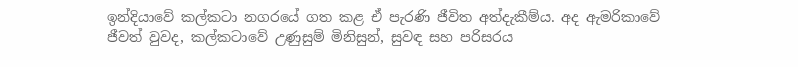ඉන්දියාවේ කල්කටා නගරයේ ගත කළ ඒ පැරණි ජීවිත අත්දැකීම්ය. අද ඇමරිකාවේ ජීවත් වුවද, කල්කටාවේ උණුසුම් මිනිසුන්, සුවඳ සහ පරිසරය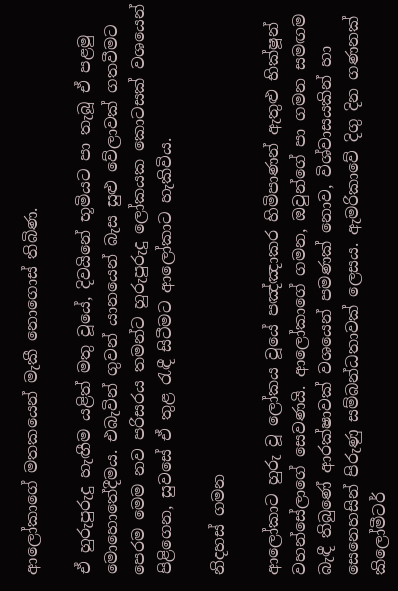ආලෝකාගේ මතකයෙන් මැකී නොගොස් තිබිණ.

ඒ හුරුපුරුදු හැඟීම යළිත් මතු වූයේ, දිවයිනේ භූමියට පා තැබූ ඒ පළමු මොහොතේදීමය. එබැවින් ගුවන් යානයෙන් බැස සුළු වේලාවක් ගතවීමට පෙරම මෙම නව පරිසරය තමන්ට හුරුපුරුදු ලෝකයක කොටසක් වශයෙන් පිළිගෙන, සුවසේ ඒ තුළ රැඳී සිටීමට ආලෝකාට හැකිවිය.

නිදහස් ගමන

ආලෝකාට හුරු වූ ලෝකය වූයේ පඤ්ඤාකර හිමිපාණන් ඇතුළු භික්ෂූන් වහන්සේලාගේ සෙවණයි. ආලෝකාගේ ගමන, ඔවුන්ගේ පා ගමන සමඟම බැඳී තිබුණේ ආරක්ෂාවක් වශයෙන් පමණක් නොව, විශ්වාසයකින් හා සෙනෙහසින් පිරුණු සම්බන්ධතාවක් ලෙසය. ඇමරිකාවේ දිගු දින ගණනක් කිලෝමීටර්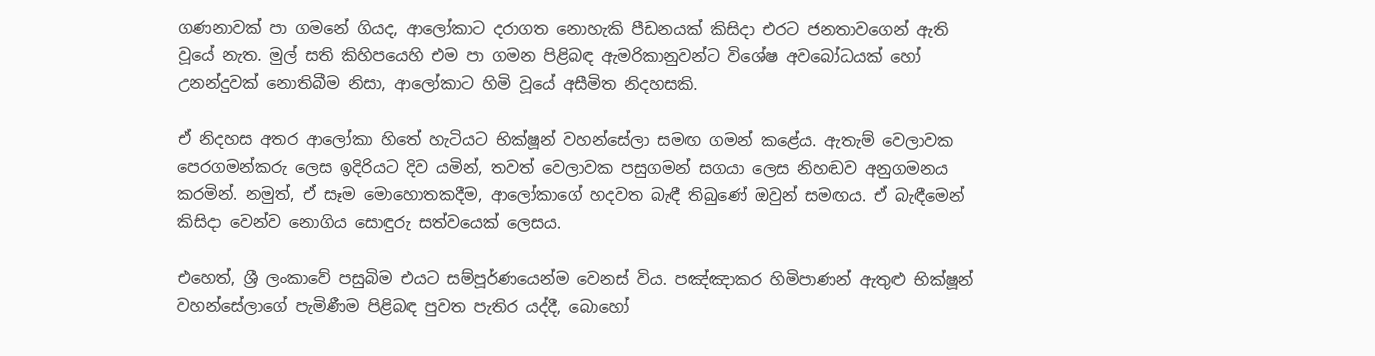ගණනාවක් පා ගමනේ ගියද, ආලෝකාට දරාගත නොහැකි පීඩනයක් කිසිදා එරට ජනතාවගෙන් ඇති වූයේ නැත. මුල් සති කිහිපයෙහි එම පා ගමන පිළිබඳ ඇමරිකානුවන්ට විශේෂ අවබෝධයක් හෝ උනන්දුවක් නොතිබීම නිසා, ආලෝකාට හිමි වූයේ අසීමිත නිදහසකි.

ඒ නිදහස අතර ආලෝකා හිතේ හැටියට භික්ෂූන් වහන්සේලා සමඟ ගමන් කළේය. ඇතැම් වෙලාවක පෙරගමන්කරු ලෙස ඉදිරියට දිව යමින්, තවත් වෙලාවක පසුගමන් සගයා ලෙස නිහඬව අනුගමනය කරමින්. නමුත්, ඒ සෑම මොහොතකදීම, ආලෝකාගේ හදවත බැඳී තිබුණේ ඔවුන් සමඟය. ඒ බැඳීමෙන් කිසිදා වෙන්ව නොගිය සොඳුරු සත්වයෙක් ලෙසය.

එහෙත්, ශ්‍රී ලංකාවේ පසුබිම එයට සම්පූර්ණයෙන්ම වෙනස් විය. පඤ්ඤාකර හිමිපාණන් ඇතුළු භික්ෂූන් වහන්සේලාගේ පැමිණීම පිළිබඳ පුවත පැතිර යද්දී, බොහෝ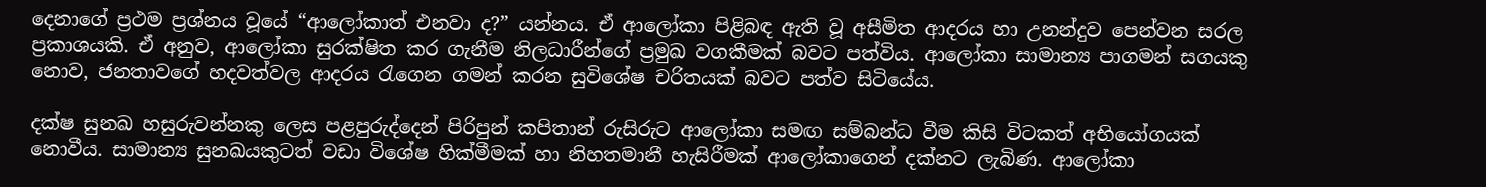දෙනාගේ ප්‍රථම ප්‍රශ්නය වූයේ “ආලෝකාත් එනවා ද?” යන්නය. ඒ ආලෝකා පිළිබඳ ඇති වූ අසීමිත ආදරය හා උනන්දුව පෙන්වන සරල ප්‍රකාශයකි. ඒ අනුව, ආලෝකා සුරක්ෂිත කර ගැනීම නිලධාරීන්ගේ ප්‍රමුඛ වගකීමක් බවට පත්විය. ආලෝකා සාමාන්‍ය පාගමන් සගයකු නොව, ජනතාවගේ හදවත්වල ආදරය රැගෙන ගමන් කරන සුවිශේෂ චරිතයක් බවට පත්ව සිටියේය.

දක්ෂ සුනඛ හසුරුවන්නකු ලෙස පළපුරුද්දෙන් පිරිපුන් කපිතාන් රුසිරුට ආලෝකා සමඟ සම්බන්ධ වීම කිසි විටකත් අභියෝගයක් නොවීය. සාමාන්‍ය සුනඛයකුටත් වඩා විශේෂ හික්මීමක් හා නිහතමානී හැසිරීමක් ආලෝකාගෙන් දක්නට ලැබිණ. ආලෝකා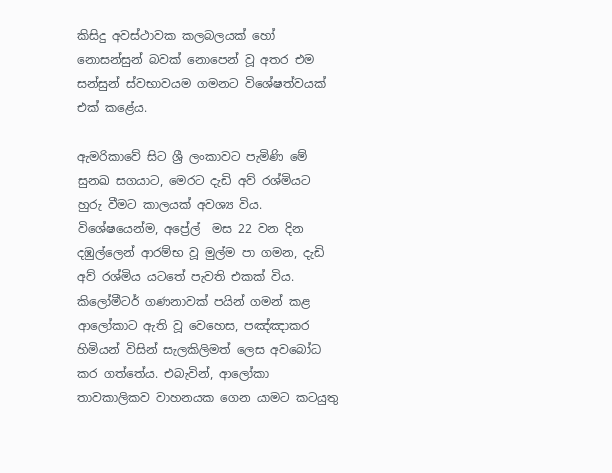කිසිදු අවස්ථාවක කලබලයක් හෝ නොසන්සුන් බවක් නොපෙන් වූ අතර එම සන්සුන් ස්වභාවයම ගමනට විශේෂත්වයක් එක් කළේය.

ඇමරිකාවේ සිට ශ්‍රී ලංකාවට පැමිණි මේ සුනඛ සගයාට, මෙරට දැඩි අව් රශ්මියට හුරු වීමට කාලයක් අවශ්‍ය විය. විශේෂයෙන්ම, අප්‍රේල්  මස 22 වන දින දඹුල්ලෙන් ආරම්භ වූ මුල්ම පා ගමන, දැඩි අව් රශ්මිය යටතේ පැවති එකක් විය. කිලෝමීටර් ගණනාවක් පයින් ගමන් කළ ආලෝකාට ඇති වූ වෙහෙස, පඤ්ඤාකර හිමියන් විසින් සැලකිලිමත් ලෙස අවබෝධ කර ගත්තේය. එබැවින්, ආලෝකා තාවකාලිකව වාහනයක ගෙන යාමට කටයුතු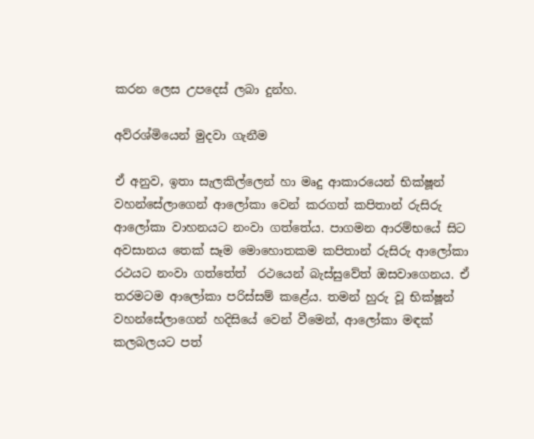කරන ලෙස උපදෙස් ලබා දුන්හ.

අව්රශ්මියෙන් මුදවා ගැනීම

ඒ අනුව, ඉතා සැලකිල්ලෙන් හා මෘදු ආකාරයෙන් භික්ෂූන් වහන්සේලාගෙන් ආලෝකා වෙන් කරගත් කපිතාන් රුසිරු ආලෝකා වාහනයට නංවා ගත්තේය. පාගමන ආරම්භයේ සිට අවසානය තෙක් සෑම මොහොතකම කපිතාන් රුසිරු ආලෝකා රථයට නංවා ගත්තේත්  රථයෙන් බැස්සුවේත් ඔසවාගෙනය. ඒ තරමටම ආලෝකා පරිස්සම් කළේය. තමන් හුරු වූ භික්ෂූන් වහන්සේලාගෙන් හදිසියේ වෙන් වීමෙන්, ආලෝකා මඳක් කලබලයට පත්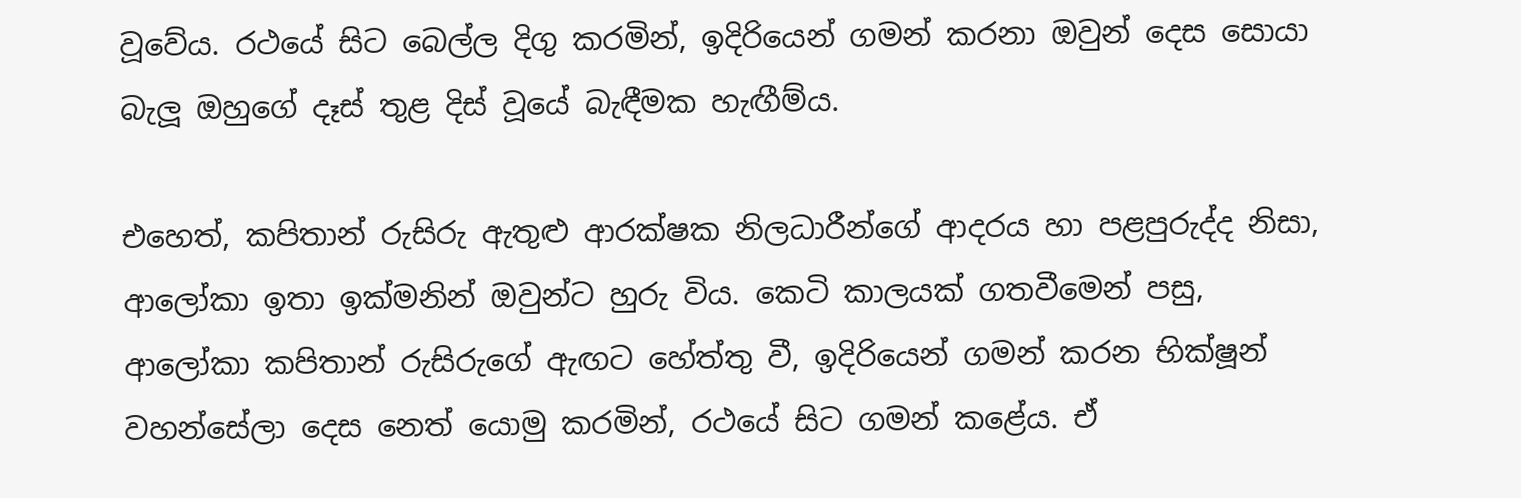වූවේය. රථයේ සිට බෙල්ල දිගු කරමින්, ඉදිරියෙන් ගමන් කරනා ඔවුන් දෙස සොයා බැලූ ඔහුගේ දෑස් තුළ දිස් වූයේ බැඳීමක හැඟීම්ය.

එහෙත්, කපිතාන් රුසිරු ඇතුළු ආරක්ෂක නිලධාරීන්ගේ ආදරය හා පළපුරුද්ද නිසා, ආලෝකා ඉතා ඉක්මනින් ඔවුන්ට හුරු විය. කෙටි කාලයක් ගතවීමෙන් පසු, ආලෝකා කපිතාන් රුසිරුගේ ඇඟට හේත්තු වී, ඉදිරියෙන් ගමන් කරන භික්ෂූන් වහන්සේලා දෙස නෙත් යොමු කරමින්, රථයේ සිට ගමන් කළේය. ඒ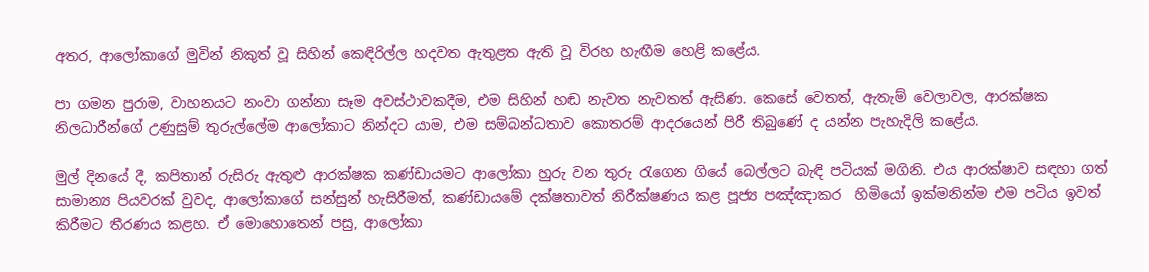අතර, ආලෝකාගේ මුවින් නිකුත් වූ සිහින් කෙඳිරිල්ල හදවත ඇතුළත ඇති වූ විරහ හැඟීම හෙළි කළේය.

පා ගමන පුරාම, වාහනයට නංවා ගන්නා සෑම අවස්ථාවකදීම, එම සිහින් හඬ නැවත නැවතත් ඇසිණ. කෙසේ වෙතත්, ඇතැම් වෙලාවල, ආරක්ෂක නිලධාරීන්ගේ උණුසුම් තුරුල්ලේම ආලෝකාට නින්දට යාම, එම සම්බන්ධතාව කොතරම් ආදරයෙන් පිරී තිබුණේ ද යන්න පැහැදිලි කළේය.

මුල් දිනයේ දී, කපිතාන් රුසිරු ඇතුළු ආරක්ෂක කණ්ඩායමට ආලෝකා හුරු වන තුරු රැගෙන ගියේ බෙල්ලට බැඳි පටියක් මගිනි. එය ආරක්ෂාව සඳහා ගත් සාමාන්‍ය පියවරක් වුවද, ආලෝකාගේ සන්සුන් හැසිරීමත්, කණ්ඩායමේ දක්ෂතාවත් නිරීක්ෂණය කළ පූජ්‍ය පඤ්ඤාකර  හිමියෝ ඉක්මනින්ම එම පටිය ඉවත් කිරීමට තීරණය කළහ. ඒ මොහොතෙන් පසු, ආලෝකා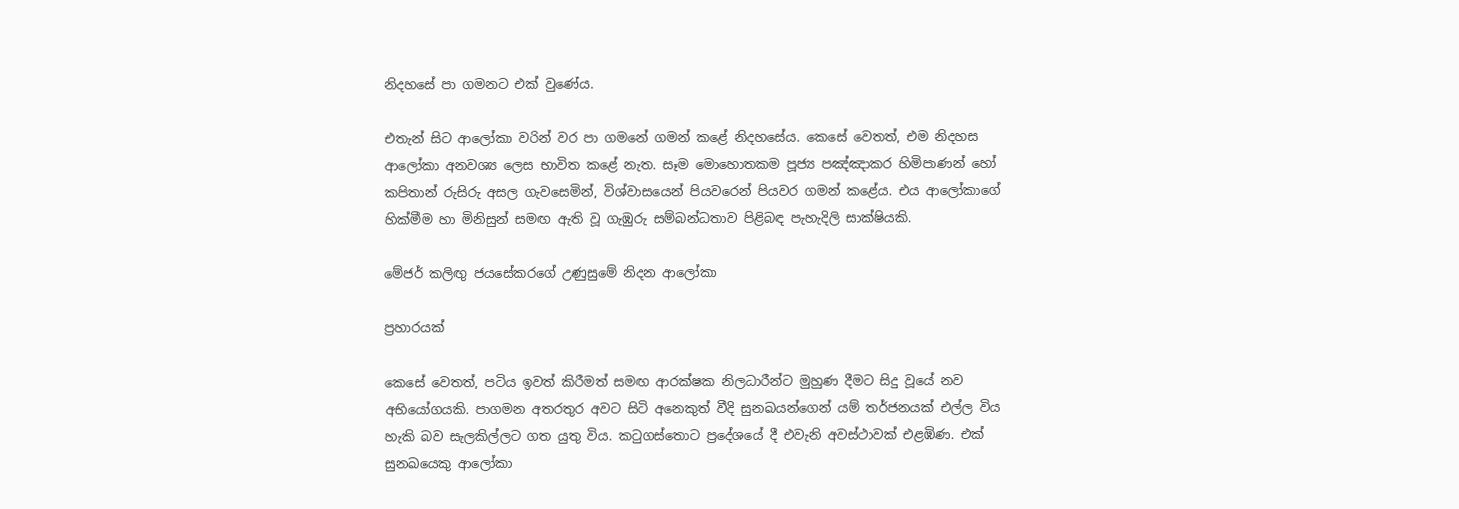නිදහසේ පා ගමනට එක් වුණේය.

එතැන් සිට ආලෝකා වරින් වර පා ගමනේ ගමන් කළේ නිදහසේය. කෙසේ වෙතත්, එම නිදහස ආලෝකා අනවශ්‍ය ලෙස භාවිත කළේ නැත. සෑම මොහොතකම පූජ්‍ය පඤ්ඤාකර හිමිපාණන් හෝ කපිතාන් රුසිරු අසල ගැවසෙමින්, විශ්වාසයෙන් පියවරෙන් පියවර ගමන් කළේය. එය ආලෝකාගේ හික්මීම හා මිනිසුන් සමඟ ඇති වූ ගැඹුරු සම්බන්ධතාව පිළිබඳ පැහැදිලි සාක්ෂියකි.

මේජර් කලිඟු ජයසේකරගේ උණුසුමේ නිදන ආලෝකා

ප්‍රහාරයක්

කෙසේ වෙතත්, පටිය ඉවත් කිරීමත් සමඟ ආරක්ෂක නිලධාරීන්ට මුහුණ දීමට සිදු වූයේ නව අභියෝගයකි. පාගමන අතරතුර අවට සිටි අනෙකුත් වීදි සුනඛයන්ගෙන් යම් තර්ජනයක් එල්ල විය හැකි බව සැලකිල්ලට ගත යුතු විය. කටුගස්තොට ප්‍රදේශයේ දී එවැනි අවස්ථාවක් එළඹිණ. එක් සුනඛයෙකු ආලෝකා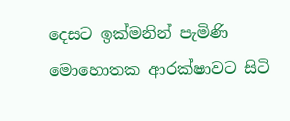දෙසට ඉක්මනින් පැමිණි මොහොතක ආරක්ෂාවට සිටි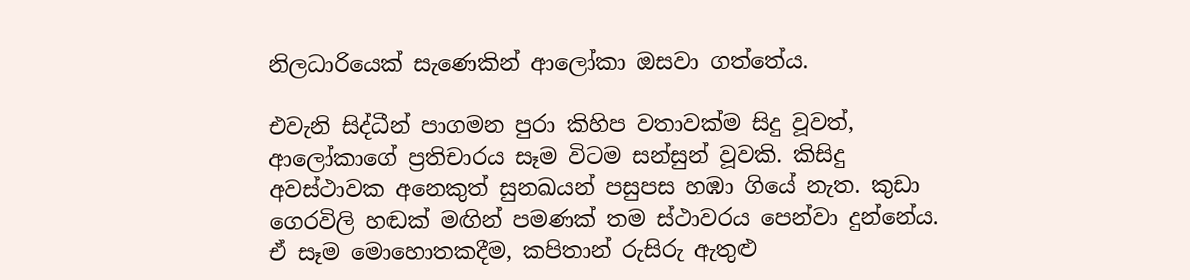නිලධාරියෙක් සැණෙකින් ආලෝකා ඔසවා ගත්තේය.

එවැනි සිද්ධීන් පාගමන පුරා කිහිප වතාවක්ම සිදු වූවත්, ආලෝකාගේ ප්‍රතිචාරය සෑම විටම සන්සුන් වූවකි. කිසිදු අවස්ථාවක අනෙකුත් සුනඛයන් පසුපස හඹා ගියේ නැත. කුඩා ගෙරවිලි හඬක් මඟින් පමණක් තම ස්ථාවරය පෙන්වා දුන්නේය. ඒ සෑම මොහොතකදීම, කපිතාන් රුසිරු ඇතුළු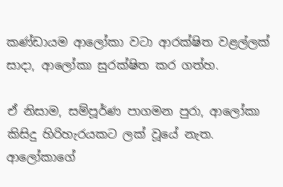කණ්ඩායම ආලෝකා වටා ආරක්ෂිත වළල්ලක් සාදා, ආලෝකා සුරක්ෂිත කර ගත්හ.

ඒ නිසාම, සම්පූර්ණ පාගමන පුරා, ආලෝකා කිසිදු හිරිහැරයකට ලක් වූයේ නැත. ආලෝකාගේ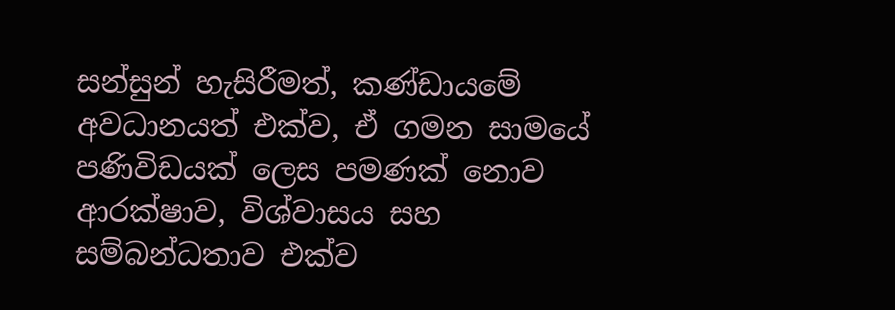සන්සුන් හැසිරීමත්, කණ්ඩායමේ අවධානයත් එක්ව, ඒ ගමන සාමයේ පණිවිඩයක් ලෙස පමණක් නොව ආරක්ෂාව, විශ්වාසය සහ සම්බන්ධතාව එක්ව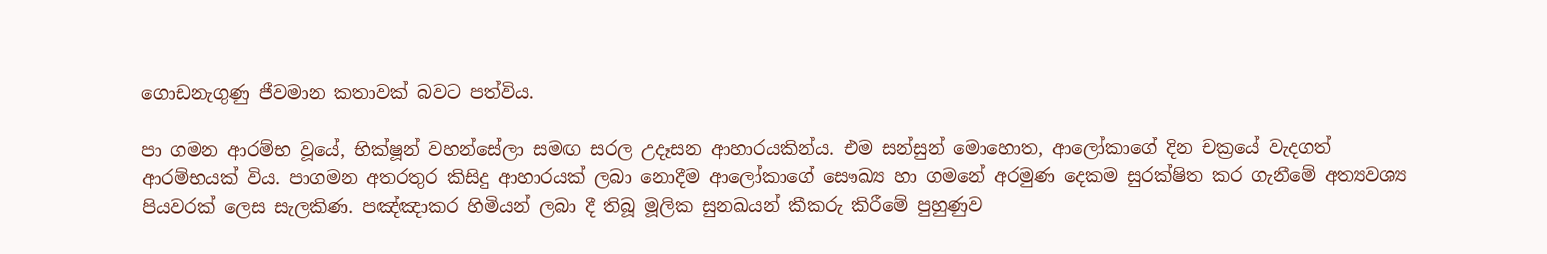ගොඩනැගුණු ජීවමාන කතාවක් බවට පත්විය.

පා ගමන ආරම්භ වූයේ, භික්ෂූන් වහන්සේලා සමඟ සරල උදෑසන ආහාරයකින්ය. එම සන්සුන් මොහොත, ආලෝකාගේ දින චක්‍රයේ වැදගත් ආරම්භයක් විය. පාගමන අතරතුර කිසිදු ආහාරයක් ලබා නොදීම ආලෝකාගේ සෞඛ්‍ය හා ගමනේ අරමුණ දෙකම සුරක්ෂිත කර ගැනීමේ අත්‍යවශ්‍ය පියවරක් ලෙස සැලකිණ. පඤ්ඤාකර හිමියන් ලබා දී තිබූ මූලික සුනඛයන් කීකරු කිරීමේ පුහුණුව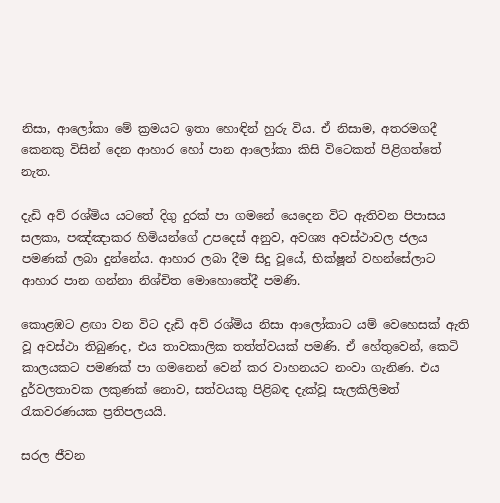නිසා, ආලෝකා මේ ක්‍රමයට ඉතා හොඳින් හුරු විය. ඒ නිසාම, අතරමගදී කෙනකු විසින් දෙන ආහාර හෝ පාන ආලෝකා කිසි විටෙකත් පිළිගත්තේ නැත.

දැඩි අව් රශ්මිය යටතේ දිගු දුරක් පා ගමනේ යෙදෙන විට ඇතිවන පිපාසය සලකා, පඤ්ඤාකර හිමියන්ගේ උපදෙස් අනුව, අවශ්‍ය අවස්ථාවල ජලය පමණක් ලබා දුන්නේය. ආහාර ලබා දීම සිදු වූයේ, භික්ෂූන් වහන්සේලාට ආහාර පාන ගන්නා නිශ්චිත මොහොතේදී පමණි.

කොළඹට ළඟා වන විට දැඩි අව් රශ්මිය නිසා ආලෝකාට යම් වෙහෙසක් ඇති වූ අවස්ථා තිබුණද, එය තාවකාලික තත්ත්වයක් පමණි. ඒ හේතුවෙන්, කෙටි කාලයකට පමණක් පා ගමනෙන් වෙන් කර වාහනයට නංවා ගැනිණ. එය දුර්වලතාවක ලකුණක් නොව, සත්වයකු පිළිබඳ දැක්වූ සැලකිලිමත් රැකවරණයක ප්‍රතිපලයයි.

සරල ජීවන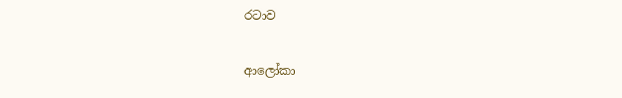රටාව

ආලෝකා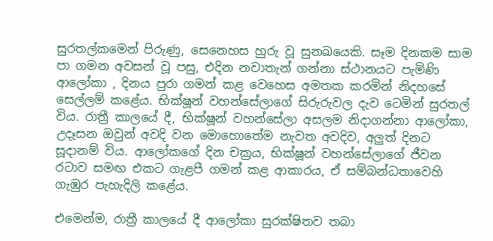සුරතල්කමෙන් පිරුණු, සෙනෙහස හුරු වූ සුනඛයෙකි. සෑම දිනකම සාම පා ගමන අවසන් වූ පසු, එදින නවාතැන් ගන්නා ස්ථානයට පැමිණි ආලෝකා , දිනය පුරා ගමන් කළ වෙහෙස අමතක කරමින් නිදහසේ සෙල්ලම් කළේය. භික්ෂූන් වහන්සේලාගේ සිරුරුවල දැව ටෙමින් සුරතල් විය. රාත්‍රී කාලයේ දී, භික්ෂූන් වහන්සේලා අසලම නිදාගන්නා ආලෝකා, උදෑසන ඔවුන් අවදි වන මොහොතේම නැවත අවදිව, අලුත් දිනට සූදානම් විය. ආලෝකගේ දින චක්‍රය, භික්ෂූන් වහන්සේලාගේ ජීවන රටාව සමඟ එකට ගැළපී ගමන් කළ ආකාරය, ඒ සම්බන්ධතාවෙහි ගැඹුර පැහැදිලි කළේය.

එමෙන්ම, රාත්‍රී කාලයේ දී ආලෝකා සුරක්ෂිතව තබා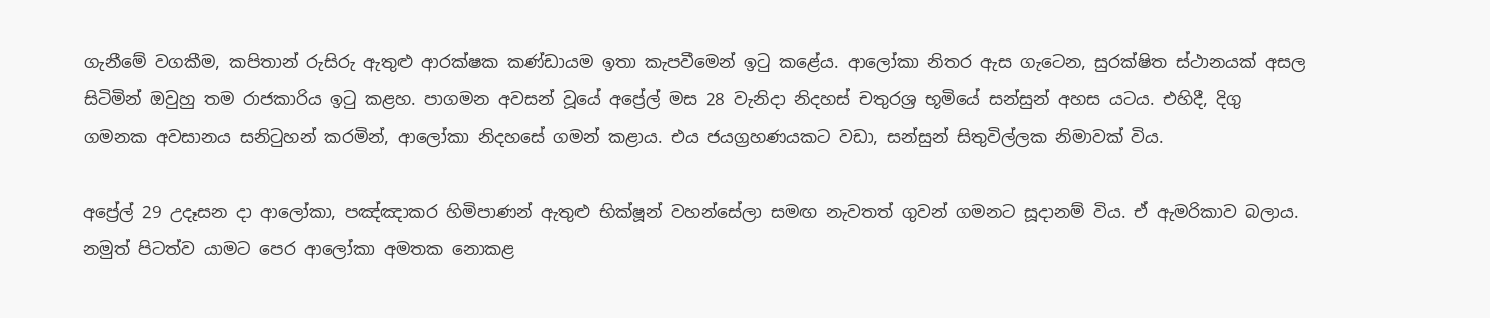ගැනීමේ වගකීම, කපිතාන් රුසිරු ඇතුළු ආරක්ෂක කණ්ඩායම ඉතා කැපවීමෙන් ඉටු කළේය. ආලෝකා නිතර ඇස ගැටෙන, සුරක්ෂිත ස්ථානයක් අසල සිටිමින් ඔවුහු තම රාජකාරිය ඉටු කළහ. පාගමන අවසන් වූයේ අප්‍රේල් මස 28 වැනිදා නිදහස් චතුරශ්‍ර භූමියේ සන්සුන් අහස යටය. එහිදී, දිගු ගමනක අවසානය සනිටුහන් කරමින්, ආලෝකා නිදහසේ ගමන් කළාය. එය ජයග්‍රහණයකට වඩා, සන්සුන් සිතුවිල්ලක නිමාවක් විය.

අප්‍රේල් 29 උදෑසන දා ආලෝකා, පඤ්ඤාකර හිමිපාණන් ඇතුළු භික්ෂූන් වහන්සේලා සමඟ නැවතත් ගුවන් ගමනට සූදානම් විය. ඒ ඇමරිකාව බලාය. නමුත් පිටත්ව යාමට පෙර ආලෝකා අමතක නොකළ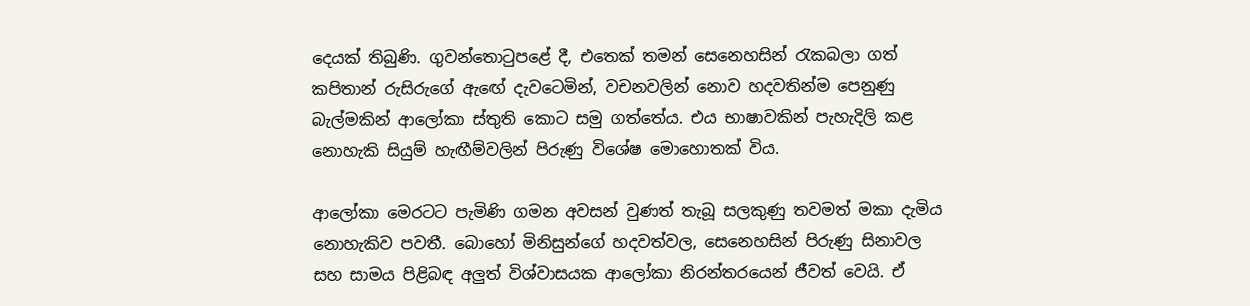දෙයක් තිබුණි. ගුවන්තොටුපළේ දී, එතෙක් තමන් සෙනෙහසින් රැකබලා ගත් කපිතාන් රුසිරුගේ ඇඟේ දැවටෙමින්, වචනවලින් නොව හදවතින්ම පෙනුණු බැල්මකින් ආලෝකා ස්තුති කොට සමු ගත්තේය. එය භාෂාවකින් පැහැදිලි කළ නොහැකි සියුම් හැඟීම්වලින් පිරුණු විශේෂ මොහොතක් විය.

ආලෝකා මෙරටට පැමිණි ගමන අවසන් වුණත් තැබූ සලකුණු තවමත් මකා දැමිය නොහැකිව පවතී. බොහෝ මිනිසුන්ගේ හදවත්වල, සෙනෙහසින් පිරුණු සිනාවල සහ සාමය පිළිබඳ අලුත් විශ්වාසයක ආලෝකා නිරන්තරයෙන් ජීවත් වෙයි. ඒ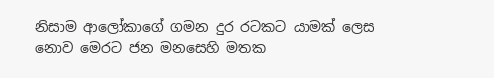නිසාම ආලෝකාගේ ගමන දුර රටකට යාමක් ලෙස නොව මෙරට ජන මනසෙහි මතක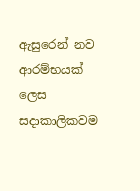ඇසුරෙන් නව ආරම්භයක් ලෙස සදාකාලිකවම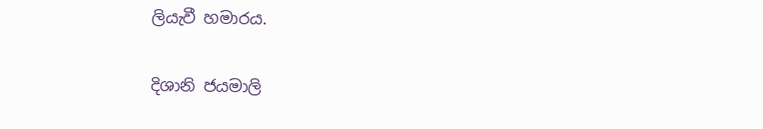ලියැවී හමාරය.

දිශානි ජයමාලි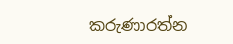කරුණාරත්න